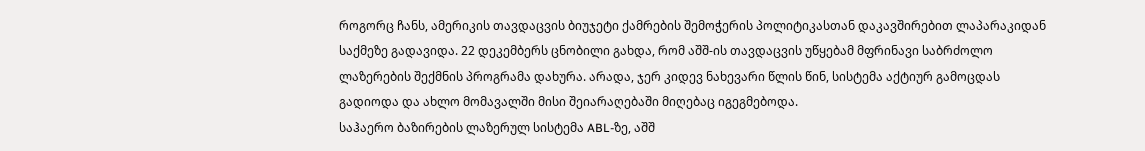როგორც ჩანს, ამერიკის თავდაცვის ბიუჯეტი ქამრების შემოჭერის პოლიტიკასთან დაკავშირებით ლაპარაკიდან საქმეზე გადავიდა. 22 დეკემბერს ცნობილი გახდა, რომ აშშ-ის თავდაცვის უწყებამ მფრინავი საბრძოლო ლაზერების შექმნის პროგრამა დახურა. არადა, ჯერ კიდევ ნახევარი წლის წინ, სისტემა აქტიურ გამოცდას გადიოდა და ახლო მომავალში მისი შეიარაღებაში მიღებაც იგეგმებოდა.
საჰაერო ბაზირების ლაზერულ სისტემა ABL-ზე, აშშ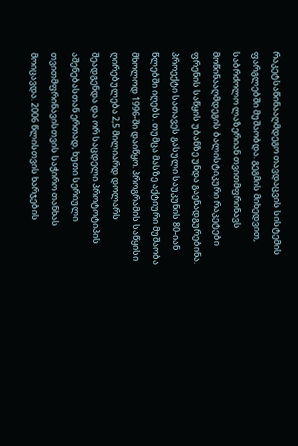რაკეტსაწინააღმდეგო თავდაცვის სისტემის ფარგლებში მუშაობდა. გეგმის მიხედვით, საბრძოლო ლაზერიან თვითმფრინავს მოწინააღმდეგის ბალისტიკური რაკეტები ფრენის საწყის უბანზე უნდა გაენადგურებინა.
პროექტი სათავეს გასული საუკუნის 80-იან წლებში იღებს. თუმცა მასზე აქტიური მუშაობა მხოლოდ 1996-ში დაიწყო. პროგრამის საწყისი ღირებულება 2,5 მილიარდ დოლარს შეადგენდა და ორ საცდელი პროტოტიპის აშენებასთან ერთად, ხუთი სერიული თვითმფრინავისთვის საჭირო თანხას მოიცავდა. 2006 წლისთვის ხარჯების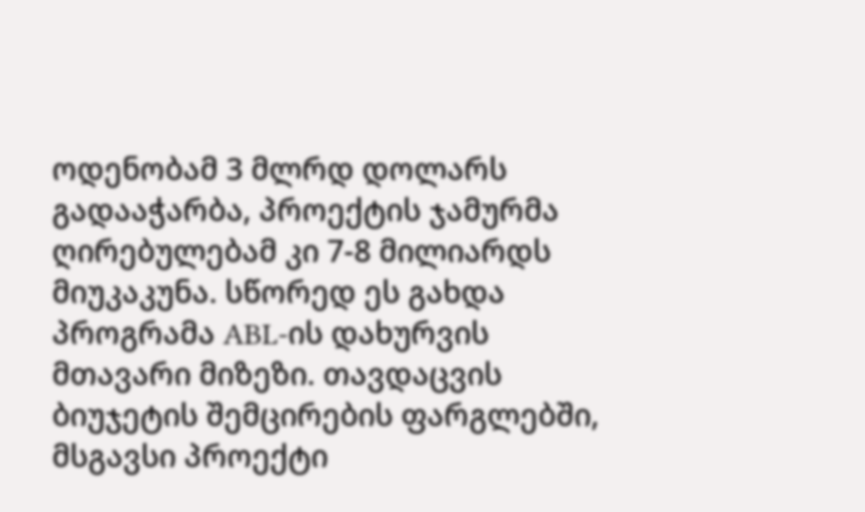ოდენობამ 3 მლრდ დოლარს გადააჭარბა, პროექტის ჯამურმა ღირებულებამ კი 7-8 მილიარდს მიუკაკუნა. სწორედ ეს გახდა პროგრამა ABL-ის დახურვის მთავარი მიზეზი. თავდაცვის ბიუჯეტის შემცირების ფარგლებში, მსგავსი პროექტი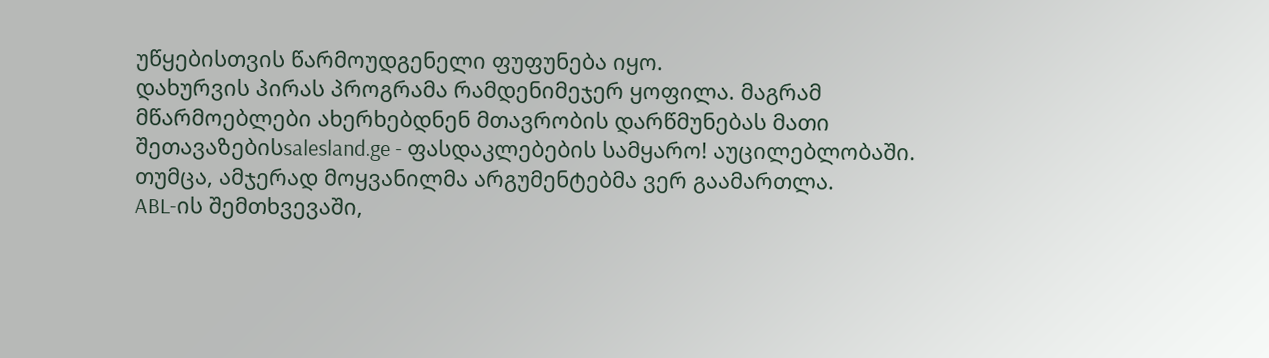უწყებისთვის წარმოუდგენელი ფუფუნება იყო.
დახურვის პირას პროგრამა რამდენიმეჯერ ყოფილა. მაგრამ მწარმოებლები ახერხებდნენ მთავრობის დარწმუნებას მათი შეთავაზებისsalesland.ge - ფასდაკლებების სამყარო! აუცილებლობაში. თუმცა, ამჯერად მოყვანილმა არგუმენტებმა ვერ გაამართლა.
ABL-ის შემთხვევაში,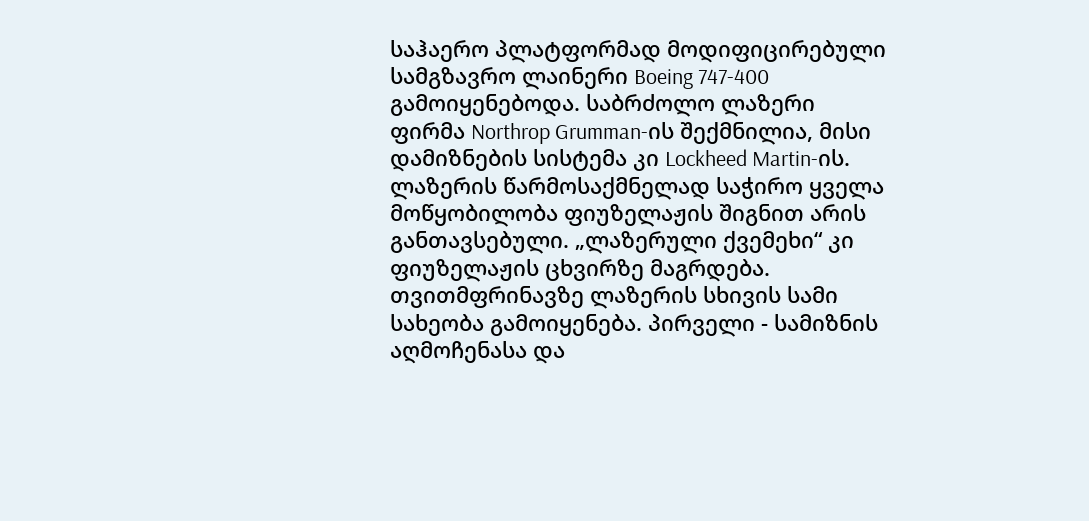საჰაერო პლატფორმად მოდიფიცირებული სამგზავრო ლაინერი Boeing 747-400 გამოიყენებოდა. საბრძოლო ლაზერი ფირმა Northrop Grumman-ის შექმნილია, მისი დამიზნების სისტემა კი Lockheed Martin-ის.
ლაზერის წარმოსაქმნელად საჭირო ყველა მოწყობილობა ფიუზელაჟის შიგნით არის განთავსებული. „ლაზერული ქვემეხი“ კი ფიუზელაჟის ცხვირზე მაგრდება. თვითმფრინავზე ლაზერის სხივის სამი სახეობა გამოიყენება. პირველი - სამიზნის აღმოჩენასა და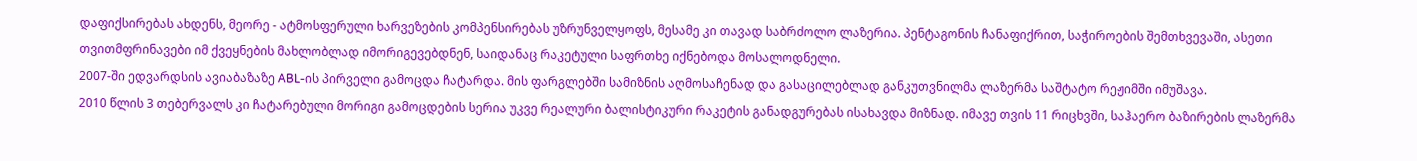დაფიქსირებას ახდენს, მეორე - ატმოსფერული ხარვეზების კომპენსირებას უზრუნველყოფს, მესამე კი თავად საბრძოლო ლაზერია. პენტაგონის ჩანაფიქრით, საჭიროების შემთხვევაში, ასეთი თვითმფრინავები იმ ქვეყნების მახლობლად იმორიგევებდნენ, საიდანაც რაკეტული საფრთხე იქნებოდა მოსალოდნელი.
2007-ში ედვარდსის ავიაბაზაზე ABL-ის პირველი გამოცდა ჩატარდა. მის ფარგლებში სამიზნის აღმოსაჩენად და გასაცილებლად განკუთვნილმა ლაზერმა საშტატო რეჟიმში იმუშავა.
2010 წლის 3 თებერვალს კი ჩატარებული მორიგი გამოცდების სერია უკვე რეალური ბალისტიკური რაკეტის განადგურებას ისახავდა მიზნად. იმავე თვის 11 რიცხვში, საჰაერო ბაზირების ლაზერმა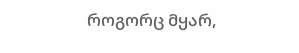როგორც მყარ,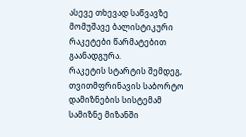ასევე თხევად საწვავზე მომუშავე ბალისტიკური რაკეტები წარმატებით გაანადგურა.
რაკეტის სტარტის შემდეგ, თვითმფრინავის საბორტო დამიზნების სისტემამ სამიზნე მიზანში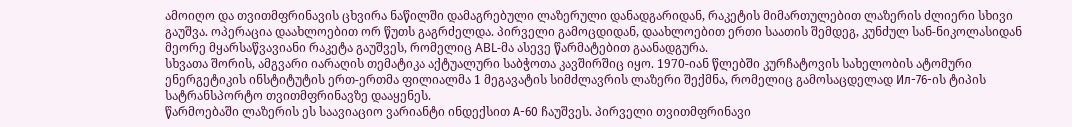ამოიღო და თვითმფრინავის ცხვირა ნაწილში დამაგრებული ლაზერული დანადგარიდან, რაკეტის მიმართულებით ლაზერის ძლიერი სხივი გაუშვა. ოპერაცია დაახლოებით ორ წუთს გაგრძელდა. პირველი გამოცდიდან, დაახლოებით ერთი საათის შემდეგ, კუნძულ სან-ნიკოლასიდან მეორე მყარსაწვავიანი რაკეტა გაუშვეს, რომელიც ABL-მა ასევე წარმატებით გაანადგურა.
სხვათა შორის, ამგვარი იარაღის თემატიკა აქტუალური საბჭოთა კავშირშიც იყო. 1970-იან წლებში კურჩატოვის სახელობის ატომური ენერგეტიკის ინსტიტუტის ერთ-ერთმა ფილიალმა 1 მეგავატის სიმძლავრის ლაზერი შექმნა, რომელიც გამოსაცდელად Ил-76-ის ტიპის სატრანსპორტო თვითმფრინავზე დააყენეს.
წარმოებაში ლაზერის ეს საავიაციო ვარიანტი ინდექსით А-60 ჩაუშვეს. პირველი თვითმფრინავი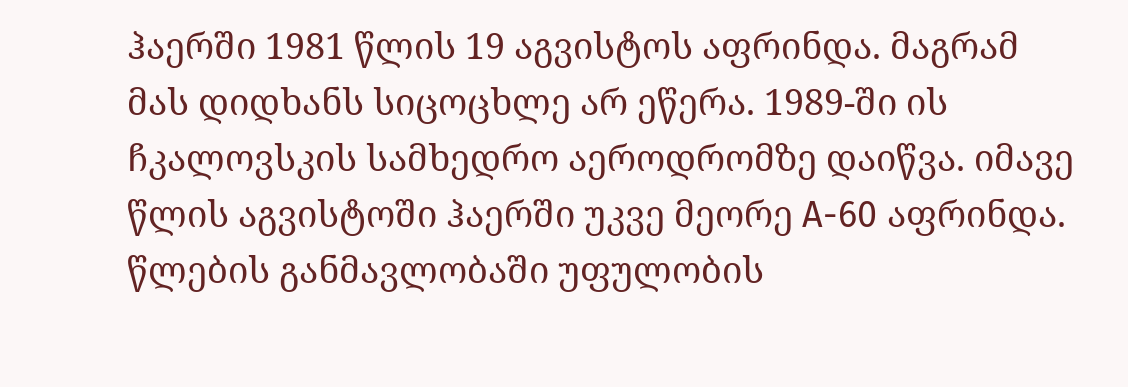ჰაერში 1981 წლის 19 აგვისტოს აფრინდა. მაგრამ მას დიდხანს სიცოცხლე არ ეწერა. 1989-ში ის ჩკალოვსკის სამხედრო აეროდრომზე დაიწვა. იმავე წლის აგვისტოში ჰაერში უკვე მეორე А-60 აფრინდა. წლების განმავლობაში უფულობის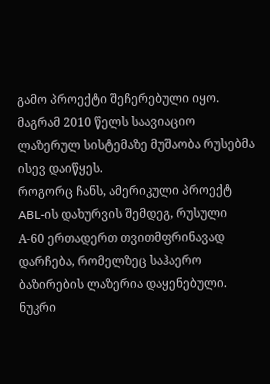გამო პროექტი შეჩერებული იყო. მაგრამ 2010 წელს საავიაციო ლაზერულ სისტემაზე მუშაობა რუსებმა ისევ დაიწყეს.
როგორც ჩანს, ამერიკული პროექტ ABL-ის დახურვის შემდეგ, რუსული А-60 ერთადერთ თვითმფრინავად დარჩება, რომელზეც საჰაერო ბაზირების ლაზერია დაყენებული.
ნუკრი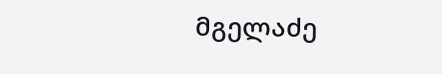მგელაძე